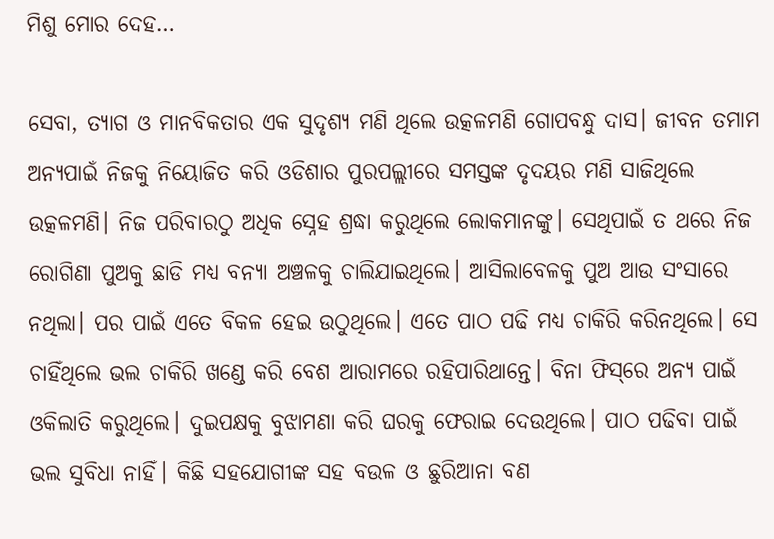ମିଶୁ ମୋର ଦେହ…

ସେବା, ତ୍ୟାଗ ଓ ମାନବିକତାର ଏକ ସୁଦୃଶ୍ୟ ମଣି ଥିଲେ ଉତ୍କଳମଣି ଗୋପବନ୍ଧୁ ଦାସ। ଜୀବନ ତମାମ ଅନ୍ୟପାଇଁ ନିଜକୁ ନିୟୋଜିତ କରି ଓଡିଶାର ପୁରପଲ୍ଲୀରେ ସମସ୍ତଙ୍କ ଦୃଦୟର ମଣି ସାଜିଥିଲେ ଉତ୍କଳମଣି। ନିଜ ପରିବାରଠୁ ଅଧିକ ସ୍ନେହ ଶ୍ରଦ୍ଧା କରୁଥିଲେ ଲୋକମାନଙ୍କୁ। ସେଥିପାଇଁ ତ ଥରେ ନିଜ ରୋଗିଣା ପୁଅକୁ ଛାଡି ମଧ୍ୟ ବନ୍ୟା ଅଞ୍ଚଳକୁ ଚାଲିଯାଇଥିଲେ। ଆସିଲାବେଳକୁ ପୁଅ ଆଉ ସଂସାରେ ନଥିଲା। ପର ପାଇଁ ଏତେ ବିକଳ ହେଇ ଉଠୁଥିଲେ। ଏତେ ପାଠ ପଢି ମଧ୍ୟ ଚାକିରି କରିନଥିଲେ। ସେ ଚାହିଁଥିଲେ ଭଲ ଚାକିରି ଖଣ୍ଡେ କରି ବେଶ ଆରାମରେ ରହିପାରିଥାନ୍ତେ। ବିନା ଫିସ୍‌ରେ ଅନ୍ୟ ପାଇଁ ଓକିଲାତି କରୁଥିଲେ। ଦୁଇପକ୍ଷକୁ ବୁଝାମଣା କରି ଘରକୁ ଫେରାଇ ଦେଉଥିଲେ। ପାଠ ପଢିବା ପାଇଁ ଭଲ ସୁବିଧା ନାହିଁ। କିଛି ସହଯୋଗୀଙ୍କ ସହ ବଉଳ ଓ ଛୁରିଆନା ବଣ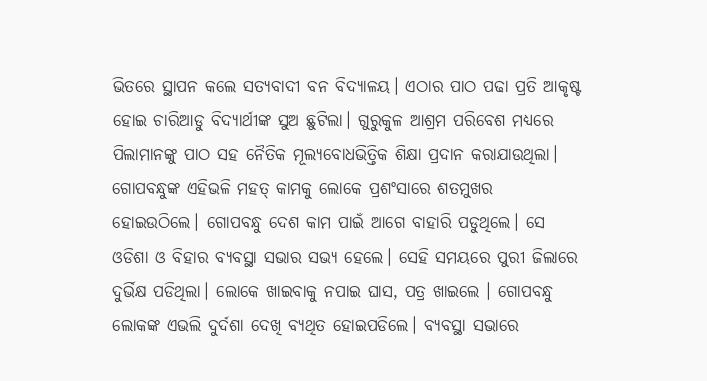ଭିତରେ ସ୍ଥାପନ କଲେ ସତ୍ୟବାଦୀ ବନ ବିଦ୍ୟାଳୟ। ଏଠାର ପାଠ ପଢା ପ୍ରତି ଆକୃଷ୍ଟ ହୋଇ ଚାରିଆଡୁ ବିଦ୍ୟାର୍ଥୀଙ୍କ ସୁଅ ଛୁଟିଲା। ଗୁରୁକୁଳ ଆଶ୍ରମ ପରିବେଶ ମଧ୍ୟରେ ପିଲାମାନଙ୍କୁ ପାଠ ସହ ନୈତିକ ମୂଲ୍ୟବୋଧଭିତ୍ତିକ ଶିକ୍ଷା ପ୍ରଦାନ କରାଯାଉଥିଲା। ଗୋପବନ୍ଧୁଙ୍କ ଏହିଭଳି ମହତ୍‌ କାମକୁ ଲୋକେ ପ୍ରଶଂସାରେ ଶତମୁଖର ହୋଇଉଠିଲେ। ଗୋପବନ୍ଧୁ ଦେଶ କାମ ପାଇଁ ଆଗେ ବାହାରି ପଡୁଥିଲେ। ସେ ଓଡିଶା ଓ ବିହାର ବ୍ୟବସ୍ଥା ସଭାର ସଭ୍ୟ ହେଲେ। ସେହି ସମୟରେ ପୁରୀ ଜିଲାରେ ଦୁର୍ଭିକ୍ଷ ପଡିଥିଲା। ଲୋକେ ଖାଇବାକୁ ନପାଇ ଘାସ, ପତ୍ର ଖାଇଲେ । ଗୋପବନ୍ଧୁ ଲୋକଙ୍କ ଏଭଲି ଦୁର୍ଦଶା ଦେଖି ବ୍ୟଥିତ ହୋଇପଡିଲେ। ବ୍ୟବସ୍ଥା ସଭାରେ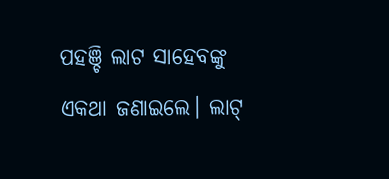ପହଞ୍ଚି ଲାଟ ସାହେବଙ୍କୁ ଏକଥା ଜଣାଇଲେ। ଲାଟ୍‌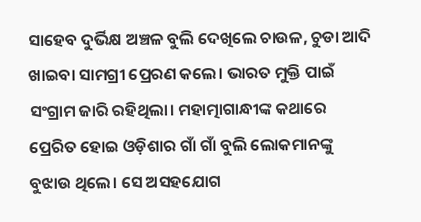ସାହେବ ଦୁର୍ଭିକ୍ଷ ଅଞ୍ଚଳ ବୁଲି ଦେଖିଲେ ଚାଉଳ, ଚୁଡା ଆଦି ଖାଇବା ସାମଗ୍ରୀ ପ୍ରେରଣ କଲେ। ଭାରତ ମୁକ୍ତି ପାଇଁ ସଂଗ୍ରାମ ଜାରି ରହିଥିଲା। ମହାତ୍ମାଗାନ୍ଧୀଙ୍କ କଥାରେ ପ୍ରେରିତ ହୋଇ ଓଡ଼ିଶାର ଗାଁ ଗାଁ ବୁଲି ଲୋକମାନଙ୍କୁ ବୁଝାଉ ଥିଲେ। ସେ ଅସହଯୋଗ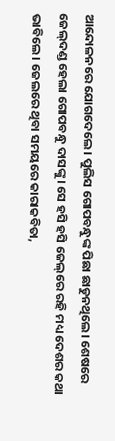ଆନ୍ଦୋଳନରେ ଯୋଗଦେଲେ। ପୁଲିସ ଗୋପବନ୍ଧୁଙ୍କ ପିଛା ଛାଡୁନଥିଲେ। ଶେଷରେ ଜେଲ୍‌ଦଣ୍ଡ ହେଲା ଗୋପବନ୍ଧୁ ଦାସଙ୍କୁ। ସେ ହସି ହସି ଜେଲ୍‌ରେ ରହି ମଧ୍ୟ ଦେଶର କଥା ଭାବିଲେ। ଜେଲରେ ଥିବା ସମୟରେ କାରାକବିତା,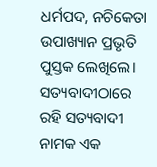ଧର୍ମପଦ, ନଚିକେତା ଉପାଖ୍ୟାନ ପ୍ରଭୃତି ପୁସ୍ତକ ଲେଖିଲେ। ସତ୍ୟବାଦୀଠାରେ ରହି ସତ୍ୟବାଦୀ ନାମକ ଏକ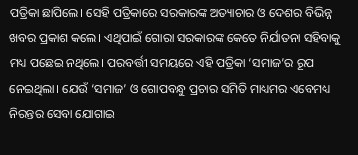ପତ୍ରିକା ଛାପିଲେ। ସେହି ପତ୍ରିକାରେ ସରକାରଙ୍କ ଅତ୍ୟାଚାର ଓ ଦେଶର ବିଭିନ୍ନ ଖବର ପ୍ରକାଶ କଲେ। ଏଥିପାଇଁ ଗୋରା ସରକାରଙ୍କ କେତେ ନିର୍ଯାତନା ସହିବାକୁ ମଧ୍ୟ ପଛେଇ ନଥିଲେ। ପରବର୍ତ୍ତୀ ସମୟରେ ଏହି ପତ୍ରିକା ‘ସମାଜ’ର ରୂପ ନେଇଥିଲା। ଯେଉଁ ‘ସମାଜ’ ଓ ଗୋପବନ୍ଧୁ ପ୍ରଚାର ସମିତି ମାଧ୍ୟମର ଏବେମଧ୍ୟ ନିରନ୍ତର ସେବା ଯୋଗାଇ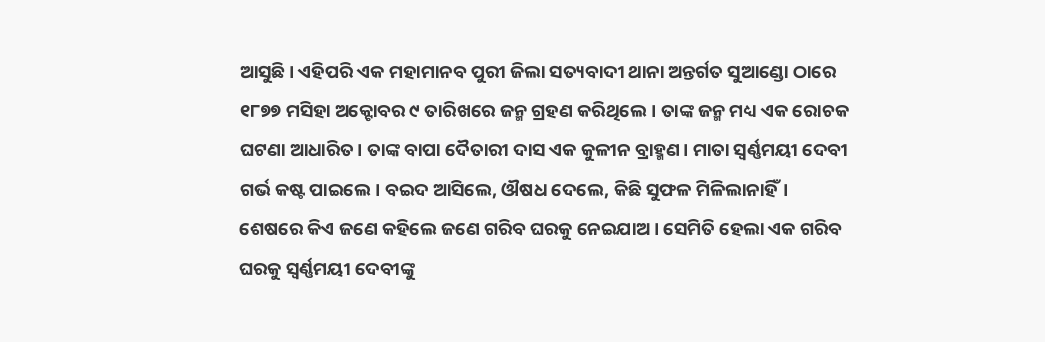ଆସୁଛି। ଏହିପରି ଏକ ମହାମାନବ ପୁରୀ ଜିଲା ସତ୍ୟବାଦୀ ଥାନା ଅନ୍ତର୍ଗତ ସୁଆଣ୍ଡୋ ଠାରେ ୧୮୭୭ ମସିହା ଅକ୍ଟୋବର ୯ ତାରିଖରେ ଜନ୍ମ ଗ୍ରହଣ କରିଥିଲେ। ତାଙ୍କ ଜନ୍ମ ମଧ୍ୟ ଏକ ରୋଚକ ଘଟଣା ଆଧାରିତ। ତାଙ୍କ ବାପା ଦୈତାରୀ ଦାସ ଏକ କୁଳୀନ ବ୍ରାହ୍ମଣ। ମାତା ସ୍ବର୍ଣ୍ଣମୟୀ ଦେବୀ ଗର୍ଭ କଷ୍ଟ ପାଇଲେ। ବଇଦ ଆସିଲେ, ଔଷଧ ଦେଲେ, କିଛି ସୁଫଳ ମିଳିଲାନାହିଁ। ଶେଷରେ କିଏ ଜଣେ କହିଲେ ଜଣେ ଗରିବ ଘରକୁ ନେଇଯାଅ। ସେମିତି ହେଲା ଏକ ଗରିବ ଘରକୁ ସ୍ବର୍ଣ୍ଣମୟୀ ଦେବୀଙ୍କୁ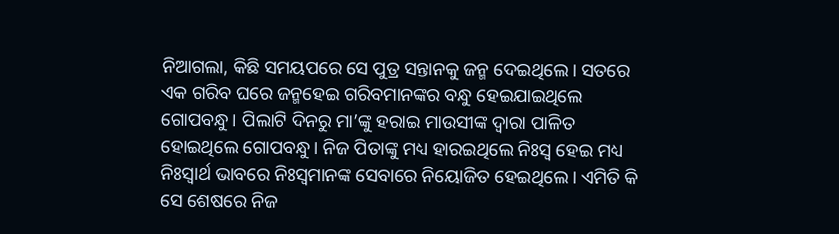ନିଆଗଲା, କିଛି ସମୟପରେ ସେ ପୁତ୍ର ସନ୍ତାନକୁ ଜନ୍ମ ଦେଇଥିଲେ। ସତରେ ଏକ ଗରିବ ଘରେ ଜନ୍ମହେଇ ଗରିବମାନଙ୍କର ବନ୍ଧୁ ହେଇଯାଇଥିଲେ ଗୋପବନ୍ଧୁ। ପିଲାଟି ଦିନରୁ ମା’ଙ୍କୁ ହରାଇ ମାଉସୀଙ୍କ ଦ୍ୱାରା ପାଳିତ ହୋଇଥିଲେ ଗୋପବନ୍ଧୁ। ନିଜ ପିତାଙ୍କୁ ମଧ୍ୟ ହାରଇଥିଲେ ନିଃସ୍ବ ହେଇ ମଧ୍ୟ ନିଃସ୍ବାର୍ଥ ଭାବରେ ନିଃସ୍ବମାନଙ୍କ ସେବାରେ ନିୟୋଜିତ ହେଇଥିଲେ। ଏମିତି କି ସେ ଶେଷରେ ନିଜ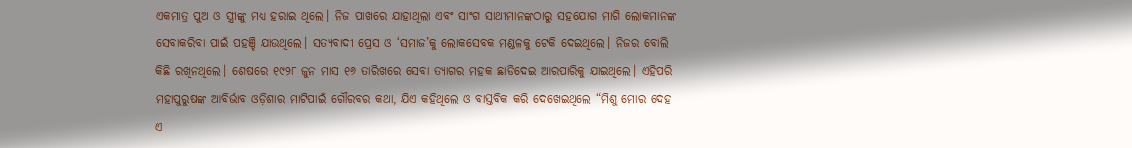ଏକମାତ୍ର ପୁଅ ଓ ସ୍ତ୍ରୀଙ୍କୁ ମଧ୍ୟ ହରାଇ ଥିଲେ। ନିଜ ପାଖରେ ଯାହାଥିଲା ଏବଂ ସାଂଗ ସାଥୀମାନଙ୍କଠାରୁ ସହଯୋଗ ମାଗି ଲୋକମାନଙ୍କ ସେବାକରିବା ପାଇଁ ପହଞ୍ଚି ଯାଉଥିଲେ। ସତ୍ୟବାଦୀ ପ୍ରେସ ଓ ‘ସମାଜ’କୁ ଲୋକସେବକ ମଣ୍ଡଳକୁ ଟେକି ଦେଇଥିଲେ। ନିଜର ବୋଲି କିଛି ରଖିନଥିଲେ। ଶେଷରେ ୧୯୨୮ ଜୁନ ମାସ ୧୬ ତାରିଖରେ ସେବା ତ୍ୟାଗର ମହକ ଛାଡିଦେଇ ଆରପାରିକୁ ଯାଇଥିଲେ। ଏହିପରି ମହାପୁରୁଷଙ୍କ ଆବିର୍ଭାବ ଓଡ଼ିଶାର ମାଟିପାଇଁ ଗୌରବର କଥା, ଯିଏ କହିଥିଲେ ଓ ବାସ୍ତବିକ କରି ଦେଖେଇଥିଲେ “ମିଶୁ ମୋର ଦେହ ଏ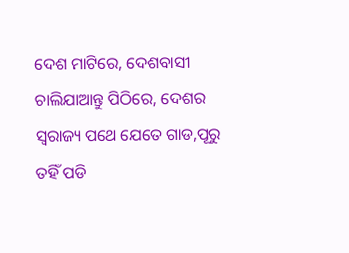ଦେଶ ମାଟିରେ, ଦେଶବାସୀ ଚାଲିଯାଆନ୍ତୁ ପିଠିରେ, ଦେଶର ସ୍ବରାଜ୍ୟ ପଥେ ଯେତେ ଗାଡ,ପୂରୁ ତହିଁ ପଡି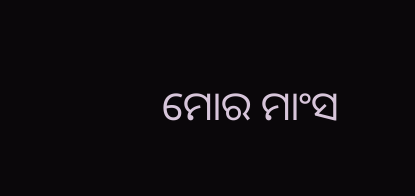ମୋର ମାଂସ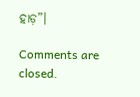ହାଡ଼”।

Comments are closed.